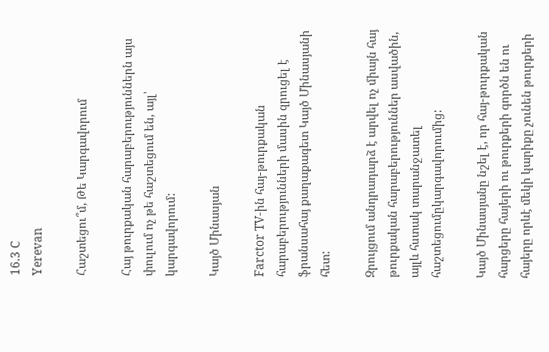16.3 C
Yerevan

Հաշտեցու՞մ, Թե Կարգավորում

Հայ թուրքական հարաբերություններն այս փուլում ոչ թե հաշտեցում են, այլ՝ կարգավորում:

Կայծ Մինասյան

Farctor TV-ին հայ-թուրքական հարաբերությունների մասին զրուցել է ֆրանսահայ քաղաքագետ Կայծ Մինասյանի հետ:

Զրույցում անդրադարձ է արվել ոչ միայն հայ թուրքական հարաբերություններ ասվածին, այլև հստակ տարանջատել հաշտեցումըկարգավորումից:

Կայծ Մինասյանը նշել է, որ հայ-թուրքական հարցերը հայերի ու թուրքերի գործն են ու հայերը որևէ մեկի կարիքը չունեն թուրքերի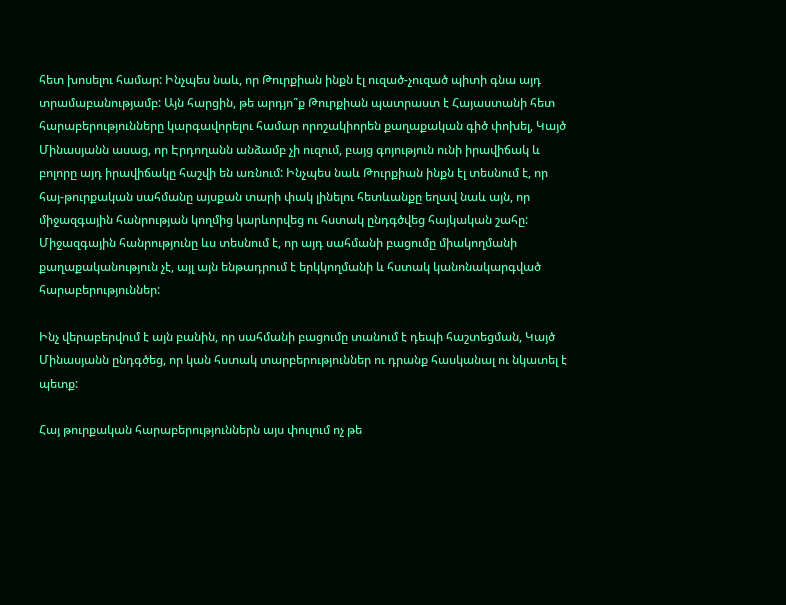հետ խոսելու համար: Ինչպես նաև, որ Թուրքիան ինքն էլ ուզած-չուզած պիտի գնա այդ տրամաբանությամբ: Այն հարցին, թե արդյո՞ք Թուրքիան պատրաստ է Հայաստանի հետ հարաբերությունները կարգավորելու համար որոշակիորեն քաղաքական գիծ փոխել, Կայծ Մինասյանն ասաց, որ Էրդողանն անձամբ չի ուզում, բայց գոյություն ունի իրավիճակ և բոլորը այդ իրավիճակը հաշվի են առնում: Ինչպես նաև Թուրքիան ինքն էլ տեսնում է, որ հայ-թուրքական սահմանը այսքան տարի փակ լինելու հետևանքը եղավ նաև այն, որ միջազգային հանրության կողմից կարևորվեց ու հստակ ընդգծվեց հայկական շահը: Միջազգային հանրությունը ևս տեսնում է, որ այդ սահմանի բացումը միակողմանի քաղաքականություն չէ, այլ այն ենթադրում է երկկողմանի և հստակ կանոնակարգված հարաբերություններ:

Ինչ վերաբերվում է այն բանին, որ սահմանի բացումը տանում է դեպի հաշտեցման, Կայծ Մինասյանն ընդգծեց, որ կան հստակ տարբերություններ ու դրանք հասկանալ ու նկատել է պետք:

Հայ թուրքական հարաբերություններն այս փուլում ոչ թե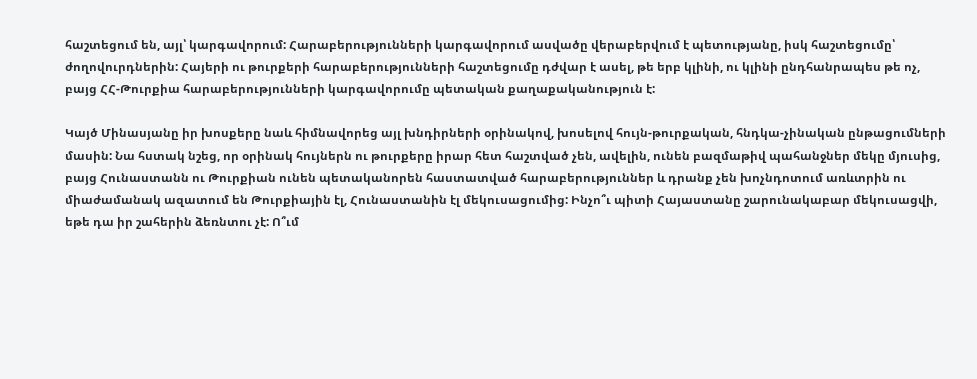հաշտեցում են, այլ՝ կարգավորում: Հարաբերությունների կարգավորում ասվածը վերաբերվում է պետությանը, իսկ հաշտեցումը՝ ժողովուրդներին: Հայերի ու թուրքերի հարաբերությունների հաշտեցումը դժվար է ասել, թե երբ կլինի, ու կլինի ընդհանրապես թե ոչ, բայց ՀՀ-Թուրքիա հարաբերությունների կարգավորումը պետական քաղաքականություն է:

Կայծ Մինասյանը իր խոսքերը նաև հիմնավորեց այլ խնդիրների օրինակով, խոսելով հույն-թուրքական, հնդկա-չինական ընթացումների մասին: Նա հստակ նշեց, որ օրինակ հույներն ու թուրքերը իրար հետ հաշտված չեն, ավելին, ունեն բազմաթիվ պահանջներ մեկը մյուսից, բայց Հունաստանն ու Թուրքիան ունեն պետականորեն հաստատված հարաբերություններ և դրանք չեն խոչնդոտում առևտրին ու միաժամանակ ազատում են Թուրքիային էլ, Հունաստանին էլ մեկուսացումից: Ինչո՞ւ պիտի Հայաստանը շարունակաբար մեկուսացվի, եթե դա իր շահերին ձեռնտու չէ: Ո՞ւմ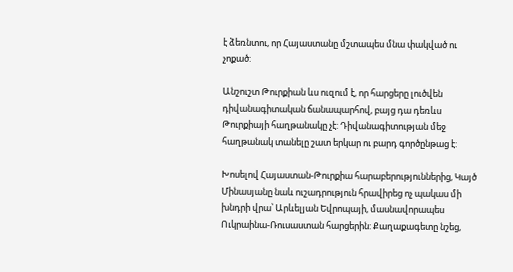է ձեռնտու, որ Հայաստանը մշտապես մնա փակված ու չոքած:

Անշուշտ Թուրքիան ևս ուզում է, որ հարցերը լուծվեն դիվանագիտական ճանապարհով, բայց դա դեռևս Թուրքիայի հաղթանակը չէ: Դիվանագիտության մեջ հաղթանակ տանելը շատ երկար ու բարդ գործընթաց է:

Խոսելով Հայաստան-Թուրքիա հարաբերություններից, Կայծ Մինասյանը նաև ուշադրություն հրավիրեց ոչ պակաս մի խնդրի վրա՝ Արևելյան Եվրոպայի, մասնավորապես Ուկրաինա-Ռուսաստան հարցերին: Քաղաքագետը նշեց,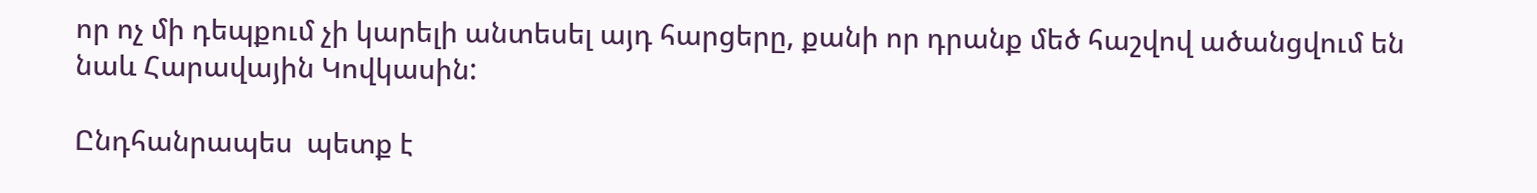որ ոչ մի դեպքում չի կարելի անտեսել այդ հարցերը, քանի որ դրանք մեծ հաշվով ածանցվում են նաև Հարավային Կովկասին:

Ընդհանրապես  պետք է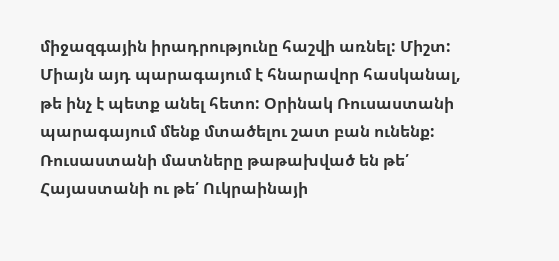միջազգային իրադրությունը հաշվի առնել: Միշտ: Միայն այդ պարագայում է հնարավոր հասկանալ, թե ինչ է պետք անել հետո: Օրինակ Ռուսաստանի պարագայում մենք մտածելու շատ բան ունենք: Ռուսաստանի մատները թաթախված են թե՛ Հայաստանի ու թե՛ Ուկրաինայի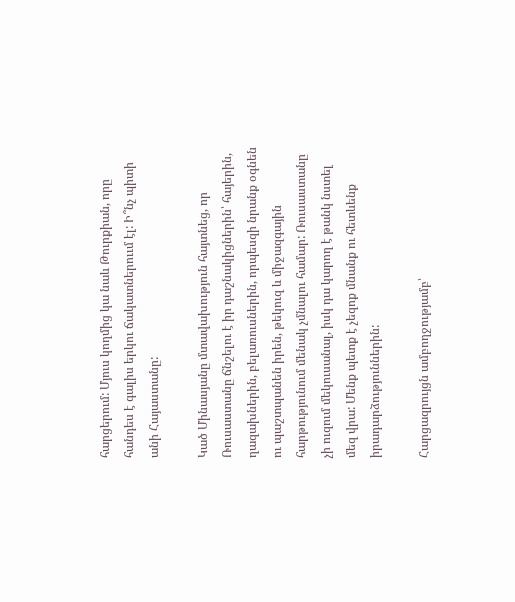հարցերում: Մյուս կողմից կա նաև Թուրքիան, որը հանդես է գալիս երկու ճակատներոււմ էլ: Ի՞նչ պիտի անի Հայաստանը:

Կած Մինասյանը մտավախություն հայտնեց, որ Ռուսաստանը ճնշելու է իր դաշնակիցներին՝ հայերին, ղազախներին, բելառուսներին, որպեսզի նրանք օգնեն ու պաշտպանեն իրեն, թեկուզ և միջազգային հարթությունում մենակ չմնալու համար: Ռուսաստանը չի ուզում մեկուսանալ, իսկ դա կարող է թանկ նստել մեզ վրա: Մենք պետք է չեզոք մնանք ու հետևենք իրադարձություններին:

Հարցազրույցն ամբողջությամբ՝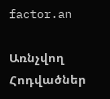factor.an

Առնչվող Հոդվածներ